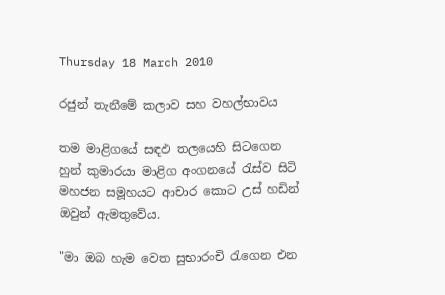Thursday 18 March 2010

රජුන් තැනීමේ කලාව සහ වහල්භාවය

තම මාළිගයේ සඳඵ තලයෙහි සිටගෙන හුන් කුමාරයා මාළිග අංගනයේ රැස්ව සිටි මහජන සමූහයට ආචාර ‍කොට උස් හඩින් ඔවුන් ඇමතුවේය.

"මා ඔබ හැම වෙත සුභාරංචි රැගෙන එන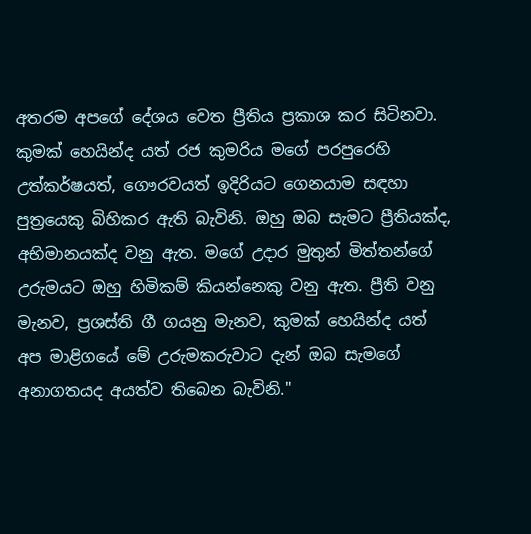අතරම අපගේ දේශය වෙත ප්‍රීතිය ප්‍රකාශ කර සිටිනවා. කුමක් හෙයින්ද යත් රජ කුමරිය ම‍ගේ පරපුරෙහි උත්කර්ෂයත්, ගෞරවයත් ඉදිරියට ගෙනයාම සඳහා පුත්‍රයෙකු බිහිකර ඇති බැවිනි. ඔහු ඔබ සැමට ප්‍රීතියක්ද, අභිමානයක්ද වනු ඇත. මගේ උදාර මුතුන් මිත්තන්ගේ උරුමයට ඔහු හිමිකම් කියන්නෙකු වනු ඇත. ප්‍රීති වනු මැනව, ප්‍රශස්ති ගී ගයනු මැනව, කුමක් හෙයින්ද යත් අප මාළිගයේ මේ උරුමකරුවාට දැන් ඔබ සැමගේ අනාගතයද අයත්ව තිබෙන බැවිනි."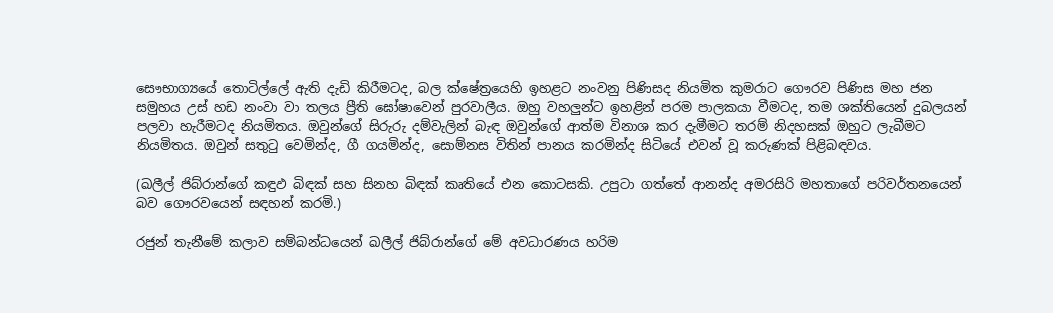සෞභාග්‍යයේ තොටිල්ලේ ඇති දැඩි කිරීමටද, බල ක්ෂේත්‍රයෙහි ඉහළට නංවනු පිණිසද නියමිත කුමරාට ගෞරව පිණිස මහ ජන සමුහය උස් හඩ නංවා වා තලය ප්‍රීති ‍ඝෝෂාවෙන් පුරවාලීය. ඔහු වහලුන්ට ඉහළින් පරම පාලකයා වීමටද, තම ශක්තියෙන් දුබලයන් පලවා හැරීමටද නියමිතය. ඔවුන්ගේ සිරුරු දම්වැලින් බැඳ ඔවුන්ගේ ආත්ම විනාශ කර දැමීමට තරම් නිදහසක් ඔහුට ලැබීමට නියමිතය. ඔවුන් සතුටු වෙමින්ද, ගී ගයමින්ද, සොම්නස විතින් පානය කරමින්ද සිටියේ එවන් වූ කරුණක් පිළිබඳවය.

(ඛලීල් ජිබ්රාන්ගේ කඳුඵ බිඳක් සහ සිනහ බිඳක් කෘතියේ එන ‍කොටසකි. උපුටා ගත්තේ ආනන්ද අමරසිරි මහතාගේ පරිවර්තනයෙන් බව ගෞරවයෙන් සඳහන් කරමි.)

රජුන් තැනීමේ කලාව සම්බන්ධයෙන් ඛලීල් ජිබ්රාන්ගේ මේ අවධාරණය හරිම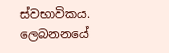ස්වභාවිකය. ලෙබනනයේ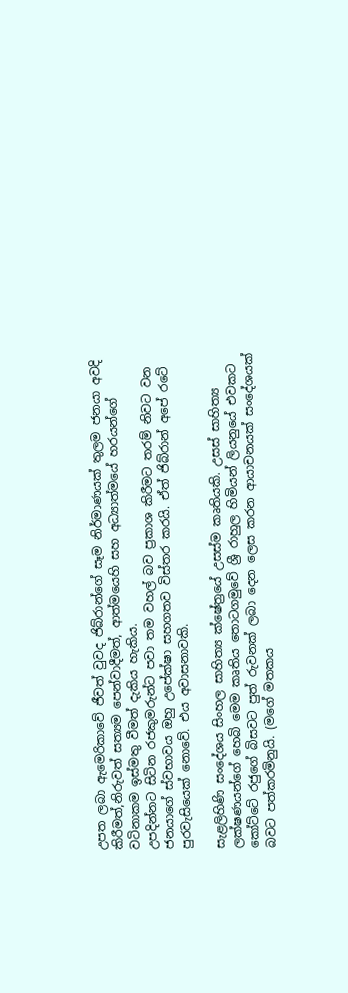උපත ලබා ඇමෙරිකාවේ ජීවත් වුවද ජිබ්රාන්ගේ සෑම නිර්මාණයක් තුලම ජනයා අවදි කිරීමත්,නිරුවත් සත්‍යම පෙන්වාදීමත්, ආත්මයෙහි සහ අධ්‍යාත්මයේ හරයන්ගේ වටිනාකම ඉස්මතු වීමත් දැකිය හැකිය.
උපදින්නට සිටින රජකුමරුන්ට පවා තම වහල් බව ප්‍රකාශ කිරීමට තරම් නිවට වන ජනයාගේ ස්වභාවය ඔහු උපේක්ෂා සහගතව විස්තර කරයි. ඒත් ජිබ්රාන් අපේ රටේ පුරවැසියෙක් නොවේ. එය අවාසනාවකි.

සැළලිහිණි සංදේශය සිංහල සාහිත්‍ය ක්ෂේත්‍රයේ උසස්ම කෘතියකි. උසස් සාහිත්‍ය ලක්ෂණයන්ගේ හෙබි මෙම කෘතිය තොටගමුවේ ශ්‍රී රාහුල හිමියන් ලියනුයේ එවකට කෝට්ටේ රජුගේ බිසවට පුත් රුවනක් ලබා දෙන ලෙස කරන ආයාචනයක් සංදේශයක් බවට පත්කරමිනුයි. (මගේ මතකය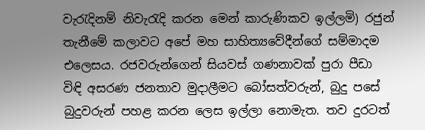වැරැදිනම් නිවැරැදි කරන මෙන් කාරුණිකව ඉල්ලමි) රජුන් තැනීමේ කලාවට අපේ මහ සාහිත්‍යවේදීන්ගේ සම්මාදම එලෙසය. රජවරුන්ගෙන් සියවස් ගණනාවක් පුරා පීඩා විඳි අසරණ ජනතාව මුදාලීමට බෝසත්වරුන්, බුදු පසේ බුදුවරුන් පහළ කරන ලෙස ඉල්ලා නොමැත. තව දුරටත්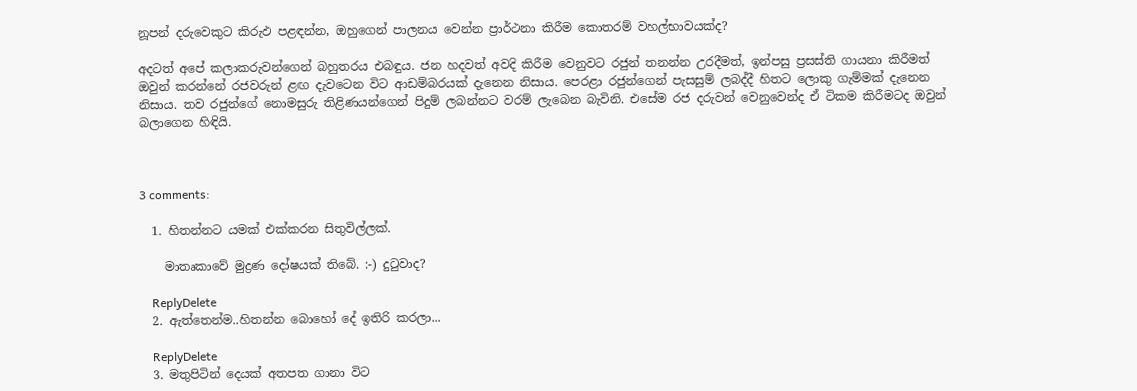නූපන් දරුවෙකුට කිරුඵ පළඳන්න, ඔහුගෙන් පාලනය වෙන්න ප්‍රාර්ථනා කිරීම කොතරම් වහල්භාවයක්ද?

අදටත් අපේ කලාකරුවන්ගෙන් බහුතරය එබඳුය. ජන හදවත් අවදි කිරීම වෙනුවට රජුන් තනන්න උරදීමත්, ඉන්පසු ප්‍රසස්ති ගායනා කිරීමත් ඔවුන් කරන්නේ රජවරුන් ළඟ දැවටෙන විට ආඩම්බරයක් දැනෙන නිසාය. පෙරළා රජුන්ගෙන් පැසසුම් ලබද්දී හිතට ලොකු ගැම්මක් දැනෙන නිසාය. තව රජුන්ගේ නොමසුරු තිළිණයන්ගෙන් පිදුම් ලබන්නට වරම් ලැබෙන බැවිනි. එසේම රජ දරුවන් වෙනුවෙන්ද ඒ ටිකම කිරීමටද ඔවුන් බලාගෙන හිඳියි.



3 comments:

  1. හිතන්නට යමක් එක්කරන සිතුවිල්ලක්.

    මාතෘකාවේ මුද්‍රණ දෝෂයක් තිබේ. :-) දුටුවාද?

    ReplyDelete
  2. ඇත්තෙන්ම..හිතන්න බොහෝ දේ ඉතිරි කරලා...

    ReplyDelete
  3. මතුපිටින් දෙයක් අතපත ගානා විට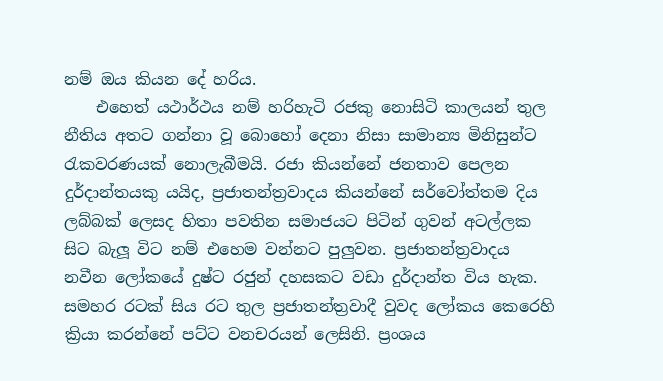නම් ඔය කියන දේ හරිය.
    එහෙත් යථාර්ථය නම් හරිහැටි රජකු නොසිටි කාලයන් තුල නීතිය අතට ගන්නා වූ බොහෝ දෙනා නිසා සාමාන්‍ය මිනිසුන්ට රැකවරණයක් නොලැබීමයි. රජා කියන්නේ ජනතාව පෙලන දුර්දාන්තයකු යයිද, ප්‍රජාතන්ත්‍රවාදය කියන්නේ සර්වෝත්තම දිය ලබ්බක් ලෙසද හිතා පවතින සමාජයට පිටින් ගුවන් අටල්ලක සිට බැලූ විට නම් එහෙම වන්නට පුලුවන. ප්‍රජාතන්ත්‍රවාදය නවීන ලෝකයේ දුෂ්ට රජුන් දහසකට වඩා දුර්දාන්ත විය හැක. සමහර රටක් සිය රට තුල ප්‍රජාතන්ත්‍රවාදී වුවද ලෝකය කෙරෙහි ක්‍රියා කරන්නේ පට්ට වනචරයන් ලෙසිනි. ප්‍රංශය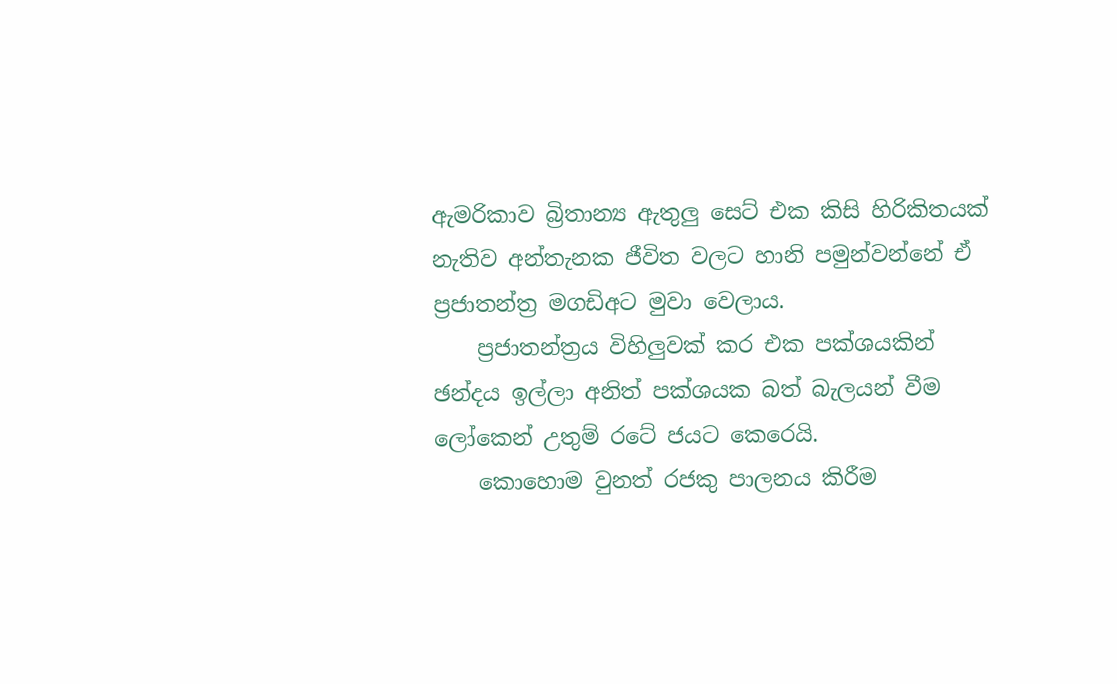ඇමරිකාව බ්‍රිතාන්‍ය ඇතුලු සෙට් එක කිසි හිරිකිතයක් නැතිව අන්තැනක ජීවිත වලට හානි පමුන්වන්නේ ඒ ප්‍රජාතන්ත්‍ර මගඩිඅට මුවා වෙලාය.
    ප්‍රජාතන්ත්‍රය විහිලුවක් කර එක පක්ශයකින් ඡන්දය ඉල්ලා අනිත් පක්ශයක බත් බැලයන් වීම ලෝකෙන් උතුම් රටේ ජයට කෙරෙයි.
    කොහොම වුනත් රජකු පාලනය කිරීම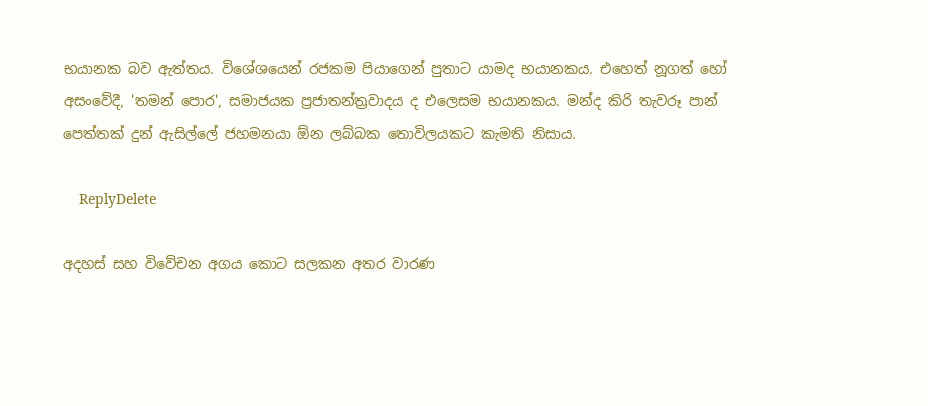භයානක බව ඇත්තය. විශේශයෙන් රජකම පියාගෙන් පුතාට යාමද භයානකය. එහෙත් නූගත් හෝ අසංවේදී, 'තමන් පොර', සමාජයක ප්‍රජාතන්ත්‍රවාදය ද එලෙසම භයානකය. මන්ද කිරි තැවරූ පාන් පෙත්තක් දුන් ඇසිල්ලේ ජහමනයා ඕන ලබ්බක තොවිලයකට කැමති නිසාය.

    ReplyDelete

අදහස් සහ වි‍වේචන අගය කොට සලකන අතර වාරණ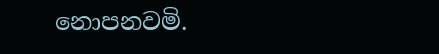නොපනවමි.